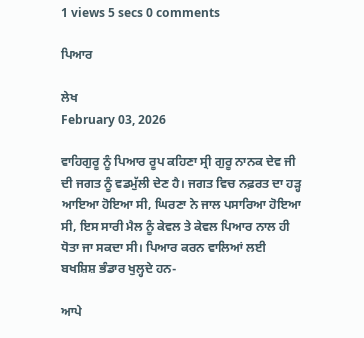1 views 5 secs 0 comments

ਪਿਆਰ

ਲੇਖ
February 03, 2026

ਵਾਹਿਗੁਰੂ ਨੂੰ ਪਿਆਰ ਰੂਪ ਕਹਿਣਾ ਸ੍ਰੀ ਗੁਰੂ ਨਾਨਕ ਦੇਵ ਜੀ ਦੀ ਜਗਤ ਨੂੰ ਵਡਮੁੱਲੀ ਦੇਣ ਹੈ। ਜਗਤ ਵਿਚ ਨਫ਼ਰਤ ਦਾ ਹੜ੍ਹ ਆਇਆ ਹੋਇਆ ਸੀ, ਘਿਰਣਾ ਨੇ ਜਾਲ ਪਸਾਰਿਆ ਹੋਇਆ ਸੀ, ਇਸ ਸਾਰੀ ਮੈਲ ਨੂੰ ਕੇਵਲ ਤੇ ਕੇਵਲ ਪਿਆਰ ਨਾਲ ਹੀ ਧੋਤਾ ਜਾ ਸਕਦਾ ਸੀ। ਪਿਆਰ ਕਰਨ ਵਾਲਿਆਂ ਲਈ ਬਖਸ਼ਿਸ਼ ਭੰਡਾਰ ਖੁਲ੍ਹਦੇ ਹਨ-

ਆਪੇ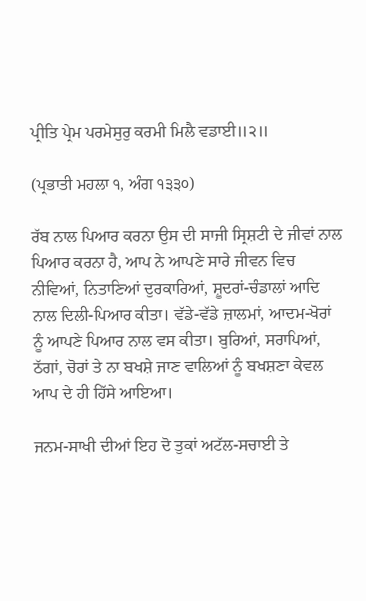ਪ੍ਰੀਤਿ ਪ੍ਰੇਮ ਪਰਮੇਸੁਰੁ ਕਰਮੀ ਮਿਲੈ ਵਡਾਈ॥੨॥

(ਪ੍ਰਭਾਤੀ ਮਹਲਾ ੧, ਅੰਗ ੧੩੩੦)

ਰੱਬ ਨਾਲ ਪਿਆਰ ਕਰਨਾ ਉਸ ਦੀ ਸਾਜੀ ਸ੍ਰਿਸ਼ਟੀ ਦੇ ਜੀਵਾਂ ਨਾਲ ਪਿਆਰ ਕਰਨਾ ਹੈ, ਆਪ ਨੇ ਆਪਣੇ ਸਾਰੇ ਜੀਵਨ ਵਿਚ ਨੀਵਿਆਂ, ਨਿਤਾਣਿਆਂ ਦੁਰਕਾਰਿਆਂ, ਸ਼ੂਦਰਾਂ-ਚੰਡਾਲਾਂ ਆਦਿ ਨਾਲ ਦਿਲੀ-ਪਿਆਰ ਕੀਤਾ। ਵੱਡੇ-ਵੱਡੇ ਜ਼ਾਲਮਾਂ, ਆਦਮ-ਖੋਰਾਂ ਨੂੰ ਆਪਣੇ ਪਿਆਰ ਨਾਲ ਵਸ ਕੀਤਾ। ਬੁਰਿਆਂ, ਸਰਾਪਿਆਂ, ਠੱਗਾਂ, ਚੋਰਾਂ ਤੇ ਨਾ ਬਖਸ਼ੇ ਜਾਣ ਵਾਲਿਆਂ ਨੂੰ ਬਖਸ਼ਣਾ ਕੇਵਲ ਆਪ ਦੇ ਹੀ ਹਿੱਸੇ ਆਇਆ।

ਜਨਮ-ਸਾਖੀ ਦੀਆਂ ਇਹ ਦੋ ਤੁਕਾਂ ਅਟੱਲ-ਸਚਾਈ ਤੇ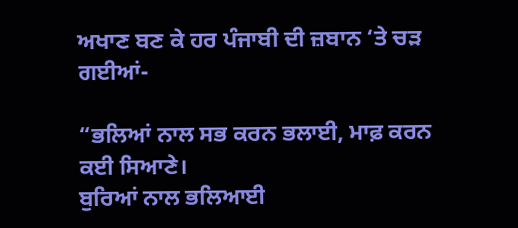ਅਖਾਣ ਬਣ ਕੇ ਹਰ ਪੰਜਾਬੀ ਦੀ ਜ਼ਬਾਨ ‘ਤੇ ਚੜ ਗਈਆਂ-

“ਭਲਿਆਂ ਨਾਲ ਸਭ ਕਰਨ ਭਲਾਈ, ਮਾਫ਼ ਕਰਨ ਕਈ ਸਿਆਣੇ।
ਬੁਰਿਆਂ ਨਾਲ ਭਲਿਆਈ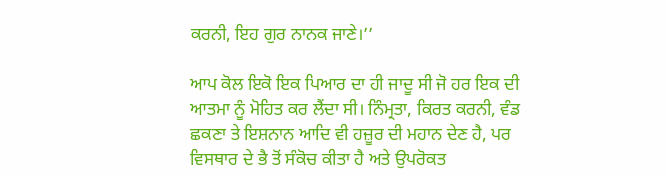ਕਰਨੀ, ਇਹ ਗੁਰ ਨਾਨਕ ਜਾਣੇ।’’

ਆਪ ਕੋਲ ਇਕੋ ਇਕ ਪਿਆਰ ਦਾ ਹੀ ਜਾਦੂ ਸੀ ਜੋ ਹਰ ਇਕ ਦੀ ਆਤਮਾ ਨੂੰ ਮੋਹਿਤ ਕਰ ਲੈਂਦਾ ਸੀ। ਨਿੰਮ੍ਰਤਾ, ਕਿਰਤ ਕਰਨੀ, ਵੰਡ ਛਕਣਾ ਤੇ ਇਸ਼ਨਾਨ ਆਦਿ ਵੀ ਹਜ਼ੂਰ ਦੀ ਮਹਾਨ ਦੇਣ ਹੈ, ਪਰ ਵਿਸਥਾਰ ਦੇ ਭੈ ਤੋਂ ਸੰਕੋਚ ਕੀਤਾ ਹੈ ਅਤੇ ਉਪਰੋਕਤ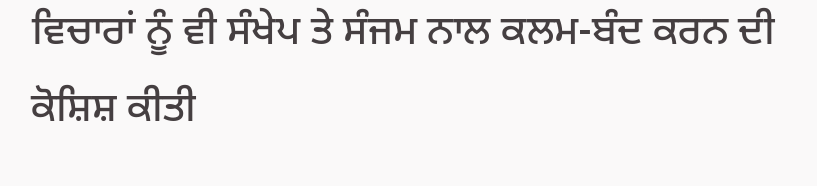ਵਿਚਾਰਾਂ ਨੂੰ ਵੀ ਸੰਖੇਪ ਤੇ ਸੰਜਮ ਨਾਲ ਕਲਮ-ਬੰਦ ਕਰਨ ਦੀ ਕੋਸ਼ਿਸ਼ ਕੀਤੀ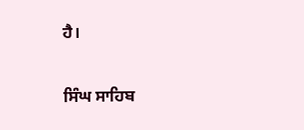ਹੈ।

ਸਿੰਘ ਸਾਹਿਬ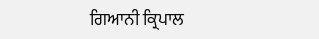ਗਿਆਨੀ ਕ੍ਰਿਪਾਲ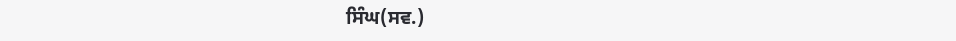ਸਿੰਘ(ਸਵ.)